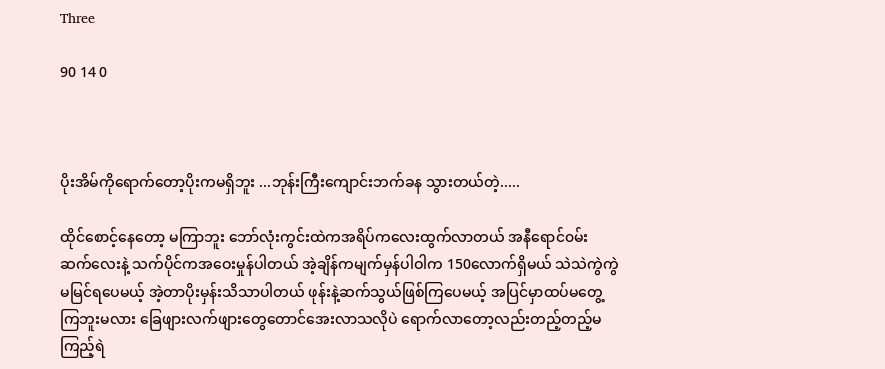Three

90 14 0



ပိုးအိမ်ကိုရောက်တော့ပိုးကမရှိဘူး ...ဘုန်းကြီးကျောင်းဘက်ခန သွားတယ်တဲ့.....

ထိုင်စောင့်နေတော့ မကြာဘူး ဘော်လုံးကွင်းထဲကအရိပ်‌ကလေးထွက်လာတယ် အနီရောင်၀မ်းဆက်လေးနဲ့ သက်ပိုင်ကအဝေးမှုန်ပါတယ် အဲ့ချိန်ကမျက်မှန်ပါဝါက 150လောက်ရှိမယ် သဲသဲကွဲကွဲမမြင်ရပေမယ့် အဲ့တာပိုးမှန်းသိသာပါတယ် ဖုန်းနဲ့ဆက်သွယ်ဖြစ်ကြပေမယ့် အပြင်မှာထပ်မတွေ့ကြဘူးမလား ခြေဖျားလက်ဖျားတွေတောင်အေးလာသလိုပဲ ရောက်လာတော့လည်းတည့်တည့်မကြည့်ရဲ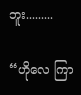ဘူး.........

“ဟိုလေ ကြာ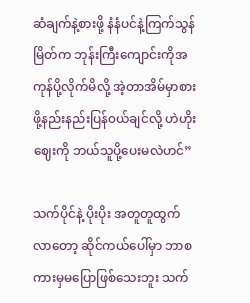ဆံချက်နဲ့စားဖို့ နံနံပင်နဲ့ကြက်သွန်မြိတ်က ဘုန်းကြီးကျောင်းကိုအကုန်ပို့လိုက်မိလို့ အဲ့တာအိမ်မှာစားဖို့နည်းနည်းပြန်၀ယ်ချင်လို့ ဟဲဟိုးဈေးကို ဘယ်သူပို့ပေးမလဲဟင်”

သက်ပိုင်နဲ့ ပိုးပိုး အတူတူထွက်လာတော့ ဆိုင်ကယ်ပေါ်မှာ ဘာစကားမှမပြောဖြစ်သေးဘူး သက်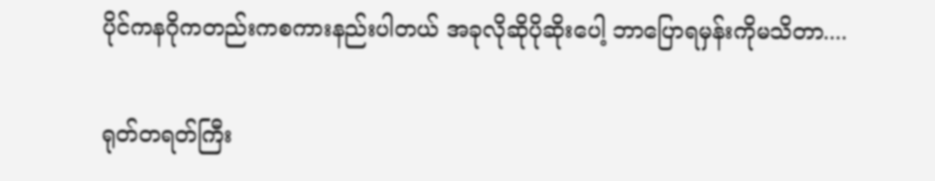ပိုင်ကနဂိုကတည်းကစကားနည်းပါတယ် အခုလိုဆိုပိုဆိုးပေါ့ ဘာပြောရမှန်းကိုမသိတာ....

ရုတ်တရတ်ကြီး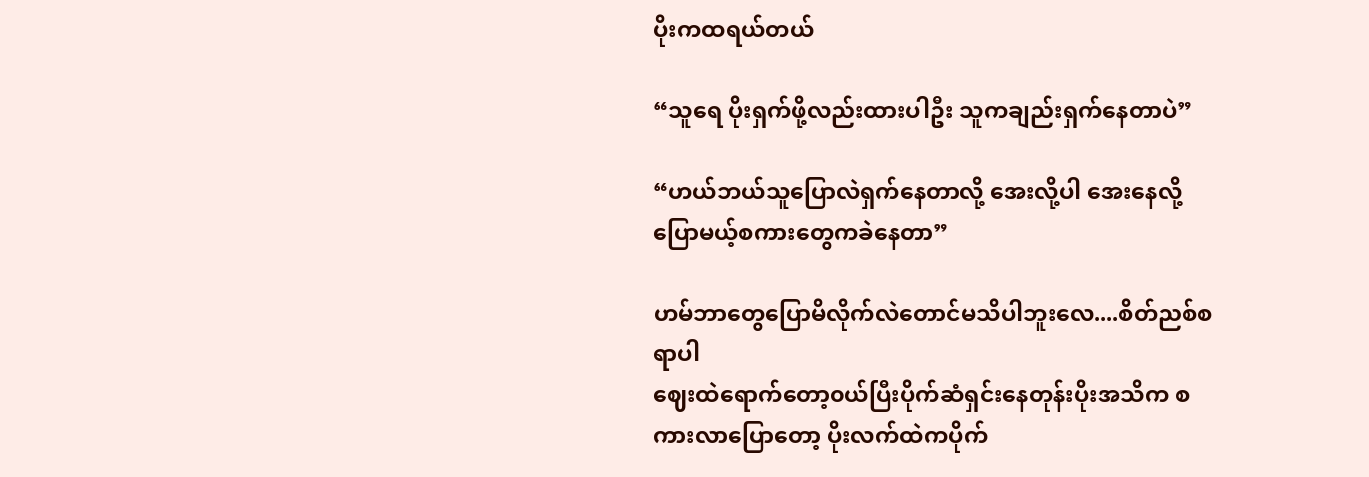ပိုးကထရယ်တယ်

“သူရေ ပိုးရှက်ဖို့လည်းထားပါဦး သူကချည်းရှက်နေတာပဲ”

“ဟယ်ဘယ်သူပြောလဲရှက်နေတာလို့ အေးလို့ပါ အေးနေလို့ပြောမယ့်စကားတွေကခဲနေတာ”

ဟမ်ဘာတွေပြောမိလိုက်လဲတောင်မသိပါဘူးလေ....စိတ်ညစ်စရာပါ
ဈေးထဲရောက်တော့၀ယ်ပြီးပိုက်ဆံရှင်းနေတုန်းပိုးအသိက စကားလာပြောတော့ ပိုးလက်ထဲကပိုက်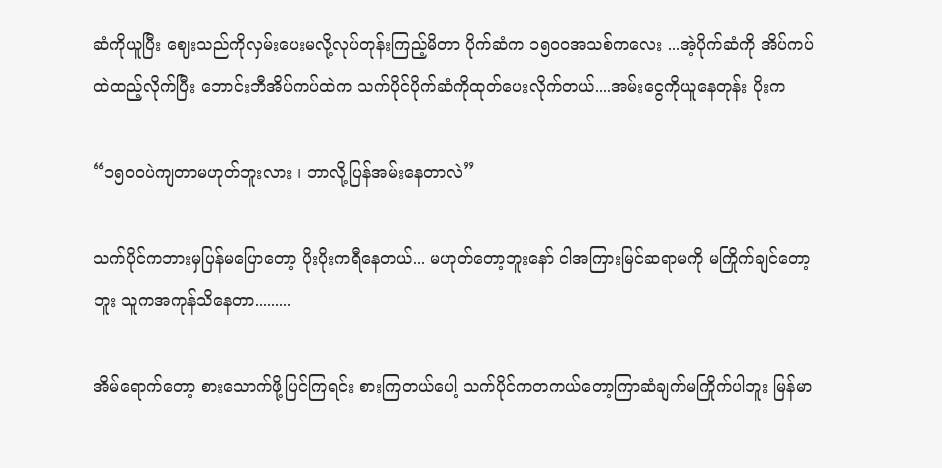ဆံကိုယူပြီး ဈေးသည်ကိုလှမ်းပေးမလို့လုပ်တုန်းကြည့်မိတာ ပိုက်ဆံက ၁၅၀၀အသစ်ကလေး ...အဲ့ပိုက်ဆံကို အိပ်ကပ်ထဲထည့်လိုက်ပြီး ဘောင်းဘီအိပ်ကပ်ထဲက သက်ပိုင်ပိုက်ဆံကိုထုတ်ပေးလိုက်တယ်....အမ်းငွေကိုယူနေတုန်း ပိုးက

“၁၅၀၀ပဲကျတာမဟုတ်ဘူးလား ၊ ဘာလို့ပြန်အမ်းနေတာလဲ”

သက်ပိုင်ကဘားမှပြန်မပြောတော့ ပိုးပိုးကရီနေတယ်... မဟုတ်တော့ဘူးနော် ငါအကြားမြင်ဆရာမကို မကြိုက်ချင်တော့ဘူး သူကအကုန်သိနေတာ.........

အိမ်ရောက်တော့ စားသောက်ဖို့ပြင်ကြရင်း စားကြတယ်ပေါ့ သက်ပိုင်ကတကယ်တော့ကြာဆံချက်မကြိုက်ပါဘူး မြန်မာ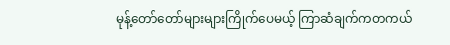မုန့်တော်တော်များများကြိုက်ပေမယ့် ကြာဆံချက်ကတကယ်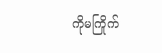ကိုမကြိုက်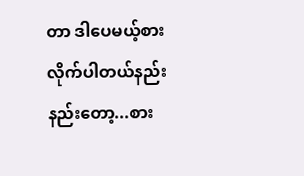တာ ဒါပေမယ့်စားလိုက်ပါတယ်နည်းနည်းတော့...စား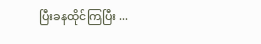ပြီးခနထိုင်ကြပြီး ...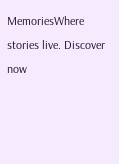MemoriesWhere stories live. Discover now